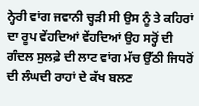ਨ੍ਹੇਰੀ ਵਾਂਗ ਜਵਾਨੀ ਚ੍ਹੜੀ ਸੀ ਉਸ ਨੂੰ ਤੇ ਕਹਿਰਾਂ ਦਾ ਰੂਪ ਵੇਂਹਦਿਆਂ ਵੇਂਹਦਿਆਂ ਉਹ ਸਰ੍ਹੋਂ ਦੀ ਗੰਦਲ ਸੁਲਫ਼ੇ ਦੀ ਲਾਟ ਵਾਂਗ ਮੱਚ ਉੱਠੀ ਜਿਧਰੋਂ ਦੀ ਲੰਘਦੀ ਰਾਹਾਂ ਦੇ ਕੱਖ ਬਲਣ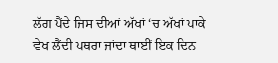ਲੱਗ ਪੈਂਦੇ ਜਿਸ ਦੀਆਂ ਅੱਖਾਂ ‘ਚ ਅੱਖਾਂ ਪਾਕੇ ਵੇਖ ਲੈਂਦੀ ਪਥਰਾ ਜਾਂਦਾ ਥਾਈਂ ਇਕ ਦਿਨ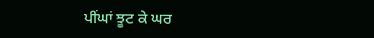ਪੀਂਘਾਂ ਝੂਟ ਕੇ ਘਰ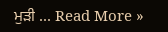ਮੁੜੀ ... Read More »